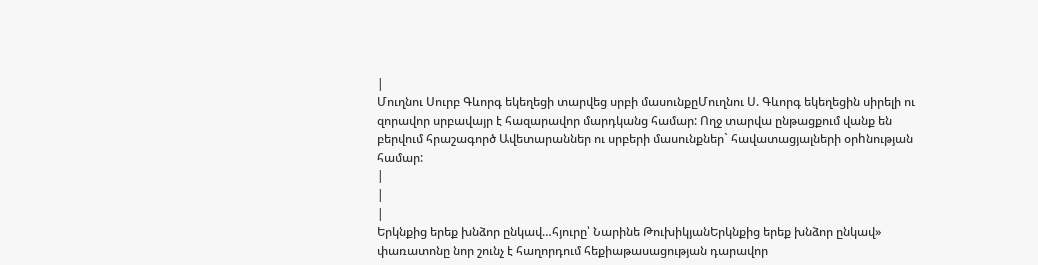|
Մուղնու Սուրբ Գևորգ եկեղեցի տարվեց սրբի մասունքըՄուղնու Ս. Գևորգ եկեղեցին սիրելի ու զորավոր սրբավայր է հազարավոր մարդկանց համար: Ողջ տարվա ընթացքում վանք են բերվում հրաշագործ Ավետարաններ ու սրբերի մասունքներ` հավատացյալների օրhնության համար:
|
|
|
Երկնքից երեք խնձոր ընկավ…հյուրը՝ Նարինե ԹուխիկյանԵրկնքից երեք խնձոր ընկավ» փառատոնը նոր շունչ է հաղորդում հեքիաթասացության դարավոր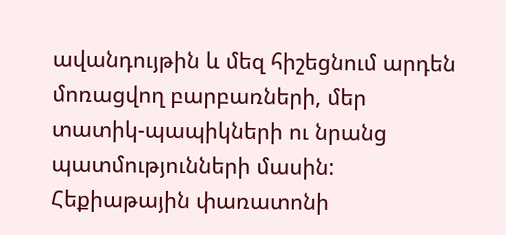ավանդույթին և մեզ հիշեցնում արդեն մոռացվող բարբառների, մեր տատիկ-պապիկների ու նրանց պատմությունների մասին: Հեքիաթային փառատոնի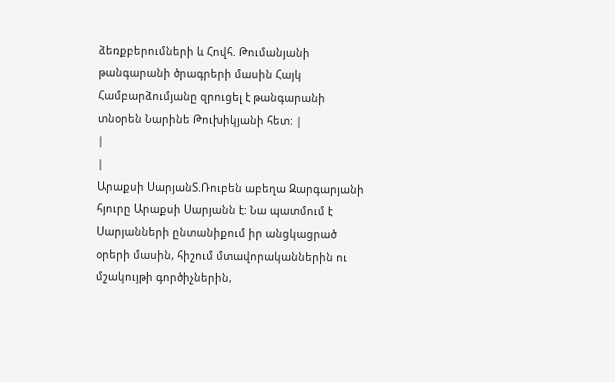ձեռքբերումների և Հովհ. Թումանյանի թանգարանի ծրագրերի մասին Հայկ Համբարձումյանը զրուցել է թանգարանի տնօրեն Նարինե Թուխիկյանի հետ: |
|
|
Արաքսի ՍարյանՏ.Ռուբեն աբեղա Զարգարյանի հյուրը Արաքսի Սարյանն է: Նա պատմում է Սարյանների ընտանիքում իր անցկացրած օրերի մասին, հիշում մտավորականներին ու մշակույթի գործիչներին,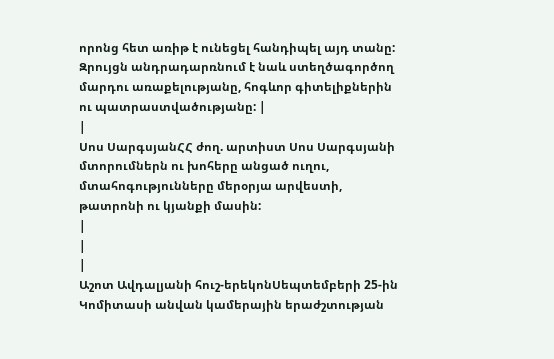որոնց հետ առիթ է ունեցել հանդիպել այդ տանը: Զրույցն անդրադարռնում է նաև ստեղծագործող մարդու առաքելությանը, հոգևոր գիտելիքներին ու պատրաստվածությանը: |
|
Սոս ՍարգսյանՀՀ ժող. արտիստ Սոս Սարգսյանի մտորումներն ու խոհերը անցած ուղու, մտահոգությունները մերօրյա արվեստի, թատրոնի ու կյանքի մասին:
|
|
|
Աշոտ Ավդալյանի հուշ-երեկոնՍեպտեմբերի 25-ին Կոմիտասի անվան կամերային երաժշտության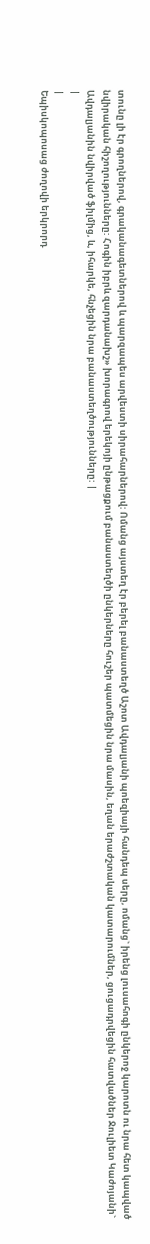տունը լի էր գրողներով, գրականագետներով և պարզապես արվեստի սիրահարներով: Ոմանց այստեղ էր բերել բանաստեղծ Աշոտ Ավդալյանի պոեզիայի հանդեպ սերը, ոմանց` իրենց լուսահոգի ընկերոջ կարոտն ու նրա հետ կապված նվիրական հիշողությունները: Հոգին իբրև զարդանախշ» խորագրով երեկոյի ընթացքում բանաստեղծի ընկերները հուշեր պատմեցին նրա մասին, եղան երաժշտական կատարումներ, ցուցադրվեցին հատվածներ Ջուլիետ Կաժոյանի` Ավդալյանին նվիրված ֆիլմից, և, իհարկե, հնչեցին նրա բանաստեղծությունները: |
|
|
Եպիսկոպոսաց ժողովի երկրորդ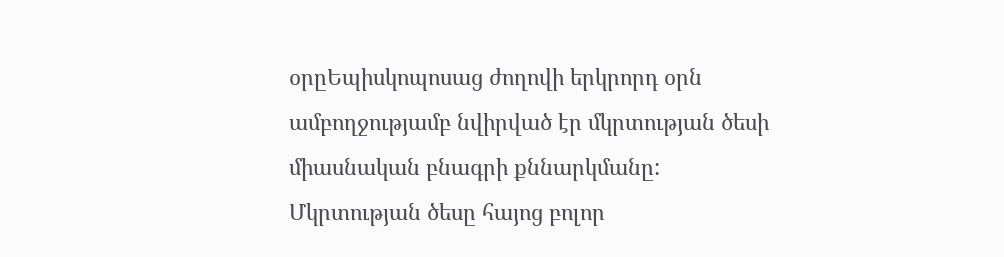օրըԵպիսկոպոսաց ժողովի երկրորդ օրն ամբողջությամբ նվիրված էր մկրտության ծեսի միասնական բնագրի քննարկմանը: Մկրտության ծեսը հայոց բոլոր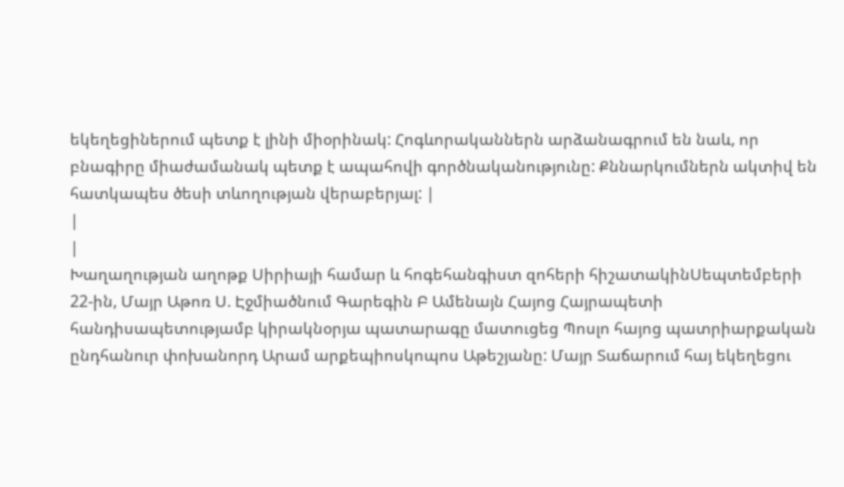եկեղեցիներում պետք է լինի միօրինակ: Հոգևորականներն արձանագրում են նաև, որ բնագիրը միաժամանակ պետք է ապահովի գործնականությունը: Քննարկումներն ակտիվ են հատկապես ծեսի տևողության վերաբերյալ: |
|
|
Խաղաղության աղոթք Սիրիայի համար և հոգեհանգիստ զոհերի հիշատակինՍեպտեմբերի 22-ին, Մայր Աթոռ Ս. Էջմիածնում Գարեգին Բ Ամենայն Հայոց Հայրապետի հանդիսապետությամբ կիրակնօրյա պատարագը մատուցեց Պոսլո հայոց պատրիարքական ընդհանուր փոխանորդ Արամ արքեպիոսկոպոս Աթեշյանը: Մայր Տաճարում հայ եկեղեցու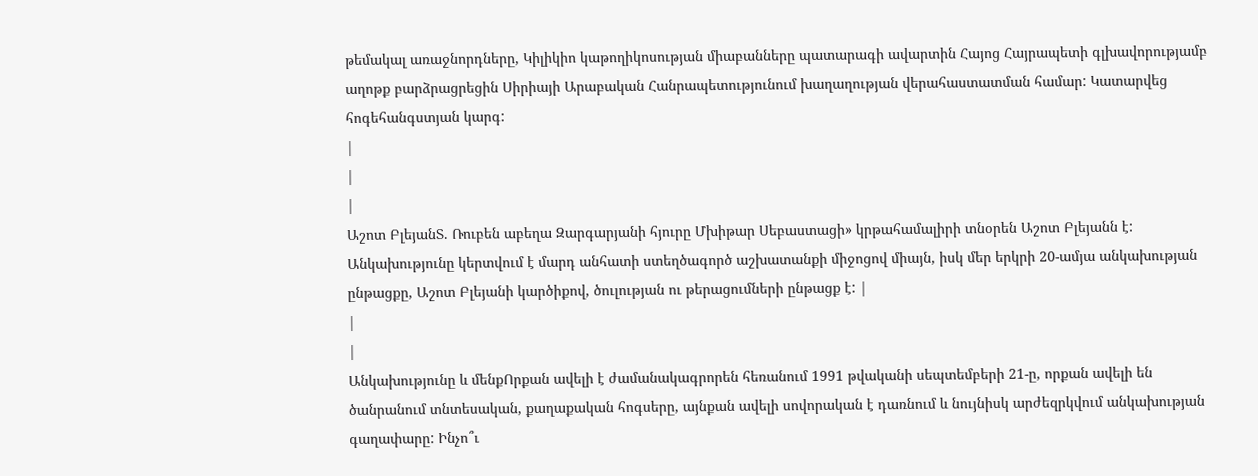թեմակալ առաջնորդները, Կիլիկիո կաթողիկոսության միաբանները պատարագի ավարտին Հայոց Հայրապետի գլխավորությամբ աղոթք բարձրացրեցին Սիրիայի Արաբական Հանրապետությունում խաղաղության վերահաստատման համար: Կատարվեց հոգեհանգստյան կարգ:
|
|
|
Աշոտ ԲլեյանՏ. Ռուբեն աբեղա Զարգարյանի հյուրը Մխիթար Սեբաստացի» կրթահամալիրի տնօրեն Աշոտ Բլեյանն է: Անկախությունը կերտվում է մարդ անհատի ստեղծագործ աշխատանքի միջոցով միայն, իսկ մեր երկրի 20-ամյա անկախության ընթացքը, Աշոտ Բլեյանի կարծիքով, ծուլության ու թերացումների ընթացք է: |
|
|
Անկախությունը և մենքՈրքան ավելի է ժամանակագրորեն հեռանում 1991 թվականի սեպտեմբերի 21-ը, որքան ավելի են ծանրանում տնտեսական, քաղաքական հոգսերը, այնքան ավելի սովորական է դառնում և նույնիսկ արժեզրկվում անկախության գաղափարը: Ինչո՞ւ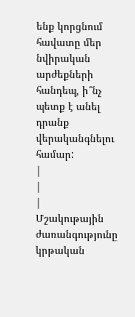ենք կորցնում հավատը մեր նվիրական արժեքների հանդեպ, ի՞նչ պետք է անել դրանք վերականգնելու համար:
|
|
|
Մշակութային ժառանգությունը կրթական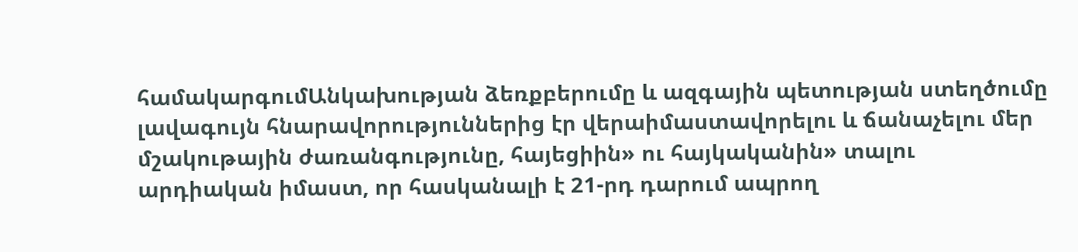համակարգումԱնկախության ձեռքբերումը և ազգային պետության ստեղծումը լավագույն հնարավորություններից էր վերաիմաստավորելու և ճանաչելու մեր մշակութային ժառանգությունը, հայեցիին» ու հայկականին» տալու արդիական իմաստ, որ հասկանալի է 21-րդ դարում ապրող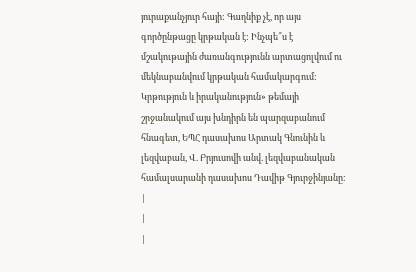յուրաքանչյուր հայի: Գաղնիք չէ, որ այս գործընթացը կրթական է: Ինչպե՞ս է մշակութային ժառանգությունն արտացոլվում ու մեկնաբանվում կրթական համակարգում: Կրթություն և իրականություն» թեմայի շրջանակում այս խնդիրն են պարզաբանում հնագետ, ԵՊՀ դասախոս Արտակ Գնունին և լեզվաբան, Վ. Բրյուսովի անվ. լեզվաբանական համալսարանի դասախոս Դավիթ Գյուրջինյանը:
|
|
|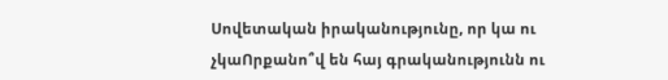Սովետական իրականությունը, որ կա ու չկաՈրքանո՞վ են հայ գրականությունն ու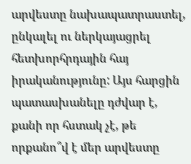արվեստը նախապատրաստել, ընկալել ու ներկայացրել հետխորհրդային հայ իրականությունը: Այս հարցին պատասխանելը դժվար է, քանի որ հստակ չէ, թե որքանո՞վ է մեր արվեստը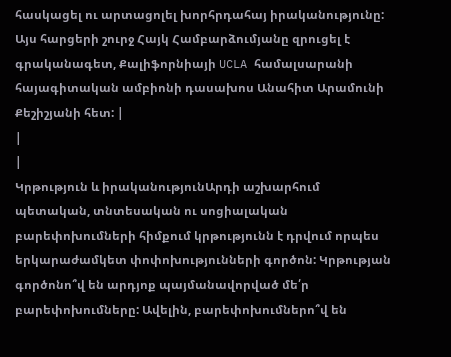հասկացել ու արտացոլել խորհրդահայ իրականությունը: Այս հարցերի շուրջ Հայկ Համբարձումյանը զրուցել է գրականագետ, Քալիֆորնիայի UCLA համալսարանի հայագիտական ամբիոնի դասախոս Անահիտ Արամունի Քեշիշյանի հետ: |
|
|
Կրթություն և իրականությունԱրդի աշխարհում պետական, տնտեսական ու սոցիալական բարեփոխումների հիմքում կրթությունն է դրվում որպես երկարաժամկետ փոփոխությունների գործոն: Կրթության գործոնո՞վ են արդյոք պայմանավորված մե՛ր բարեփոխումները: Ավելին, բարեփոխումներո՞վ են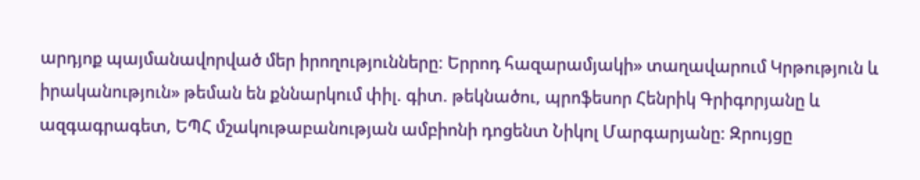արդյոք պայմանավորված մեր իրողությունները: Երրոդ հազարամյակի» տաղավարում Կրթություն և իրականություն» թեման են քննարկում փիլ. գիտ. թեկնածու, պրոֆեսոր Հենրիկ Գրիգորյանը և ազգագրագետ, ԵՊՀ մշակութաբանության ամբիոնի դոցենտ Նիկոլ Մարգարյանը: Զրույցը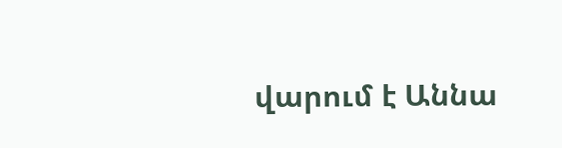վարում է Աննա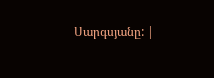Սարգսյանը: |